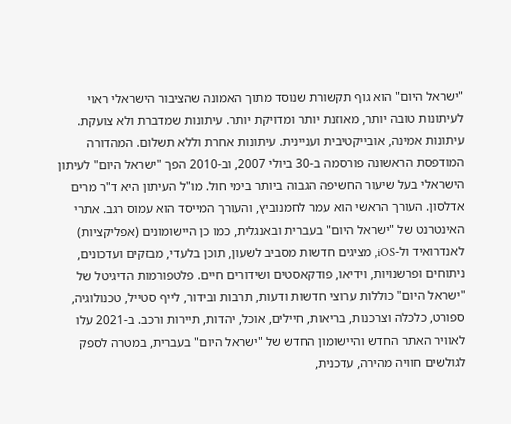"ישראל היום" הוא גוף תקשורת שנוסד מתוך האמונה שהציבור הישראלי ראוי לעיתונות טובה יותר, מאוזנת יותר ומדויקת יותר. עיתונות שמדברת ולא צועקת. עיתונות אמינה, אובייקטיבית ועניינית. עיתונות אחרת וללא תשלום. המהדורה המודפסת הראשונה פורסמה ב-30 ביולי 2007, וב-2010 הפך "ישראל היום" לעיתון הישראלי בעל שיעור החשיפה הגבוה ביותר בימי חול. מו"ל העיתון היא ד"ר מרים אדלסון. העורך הראשי הוא עמר לחמנוביץ, והעורך המייסד הוא עמוס רגב. אתרי האינטרנט של "ישראל היום" בעברית ובאנגלית, כמו כן היישומונים (אפליקציות) לאנדרואיד ול-iOS, מציגים חדשות מסביב לשעון, תוכן בלעדי, מבזקים ועדכונים, ניתוחים ופרשנויות, וידיאו, פודקאסטים ושידורים חיים. פלטפורמות הדיגיטל של "ישראל היום" כוללות ערוצי חדשות ודעות, תרבות ובידור, לייף סטייל, טכנולוגיה, ספורט, כלכלה וצרכנות, בריאות, חיילים, אוכל, יהדות, תיירות ורכב. ב-2021 עלו לאוויר האתר החדש והיישומון החדש של "ישראל היום" בעברית, במטרה לספק לגולשים חוויה מהירה, עדכנית,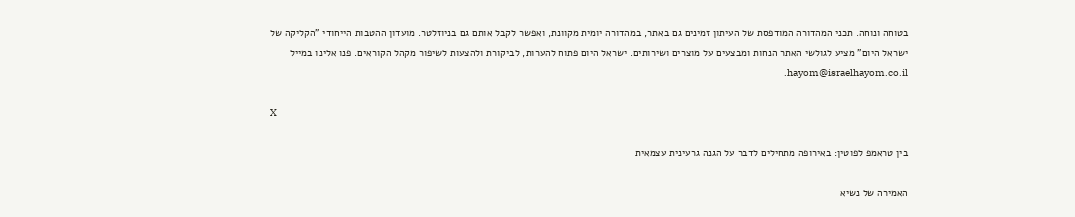בטוחה ונוחה. תכני המהדורה המודפסת של העיתון זמינים גם באתר, במהדורה יומית מקוונת, ואפשר לקבל אותם גם בניוזלטר. מועדון ההטבות הייחודי "הקליקה של ישראל היום" מציע לגולשי האתר הנחות ומבצעים על מוצרים ושירותים. ישראל היום פתוח להערות, לביקורת ולהצעות לשיפור מקהל הקוראים. פנו אלינו במייל hayom@israelhayom.co.il.

X

בין טראמפ לפוטין: באירופה מתחילים לדבר על הגנה גרעינית עצמאית

האמירה של נשיא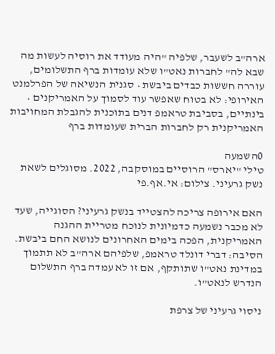ארה"ב לשעבר, שלפיה "היה מעודד את רוסיה לעשות מה שבא לה" לחברות נאט"ו שלא עומדות ברף התשלומים, עוררה חששות כבדים ביבשת • סגנית הנשיאה של הפרלמנט האירופי: לא בטוח שאפשר עוד לסמוך על האמריקנים • בינתיים, בסביבת טראמפ דנים בתוכנית להגבלת המחויבות האמריקנית רק לחברות הברית שעומדות ברף

0השמעה
טילי "יארס" הרוסיים במוסקבה, 2022. מסוגלים לשאת נשק גרעיני. צילום: אי.אף.פי

האם אירופה צריכה להצטייד בנשק גרעיני? הסוגייה, שעד לא מכבר נשמעה כדמיונית לנוכח מטריית ההגנה האמריקנית, הפכה בימים האחרונים לנושא החם ביבשת. הסיבה: דברי דונלד טראמפ, שלפיהם ארה"ב לא תתמוך במדינת נאט"ו שתותקף, אם זו לא עמדה ברף התשלום הנדרש לנאט"ו.

ניסוי גרעיני של צרפת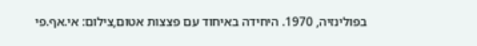בפולינזיה, 1970. היחידה באיחוד עם פצצות אטום,צילום: אי.אף.פי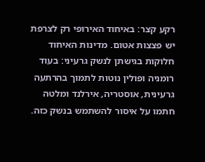רקע קצר: באיחוד האירופי רק לצרפת יש פצצות אטום. מדינות האיחוד חלוקות בגישתן לנשק גרעיני: בעוד רומניה ופולין נוטות לתמוך בהרתעה גרעינית, אוסטריה, אירלנד ומלטה חתמו על איסור להשתמש בנשק כזה.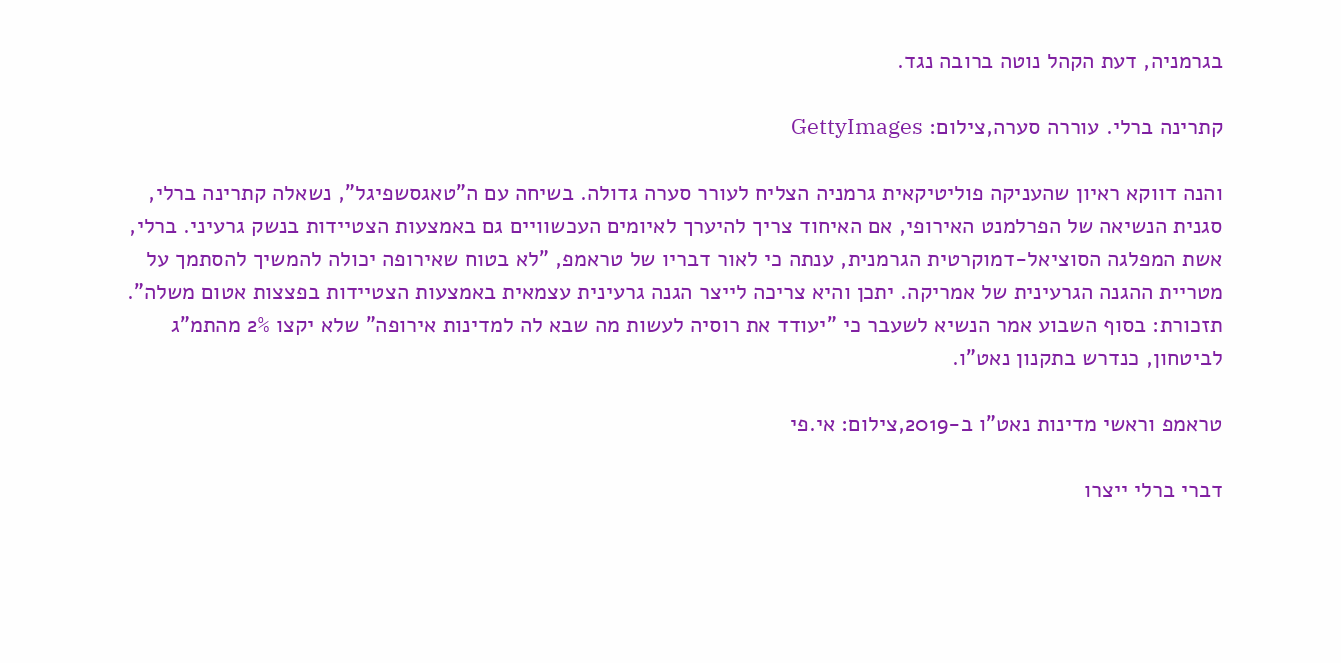בגרמניה, דעת הקהל נוטה ברובה נגד.

קתרינה ברלי. עוררה סערה,צילום: GettyImages

והנה דווקא ראיון שהעניקה פוליטיקאית גרמניה הצליח לעורר סערה גדולה. בשיחה עם ה"טאגסשפיגל", נשאלה קתרינה ברלי, סגנית הנשיאה של הפרלמנט האירופי, אם האיחוד צריך להיערך לאיומים העכשוויים גם באמצעות הצטיידות בנשק גרעיני. ברלי, אשת המפלגה הסוציאל-דמוקרטית הגרמנית, ענתה כי לאור דבריו של טראמפ, "לא בטוח שאירופה יכולה להמשיך להסתמך על מטריית ההגנה הגרעינית של אמריקה. יתכן והיא צריכה לייצר הגנה גרעינית עצמאית באמצעות הצטיידות בפצצות אטום משלה". תזכורת: בסוף השבוע אמר הנשיא לשעבר כי "יעודד את רוסיה לעשות מה שבא לה למדינות אירופה" שלא יקצו 2% מהתמ"ג לביטחון, כנדרש בתקנון נאט"ו.

טראמפ וראשי מדינות נאט"ו ב-2019,צילום: אי.פי

דברי ברלי ייצרו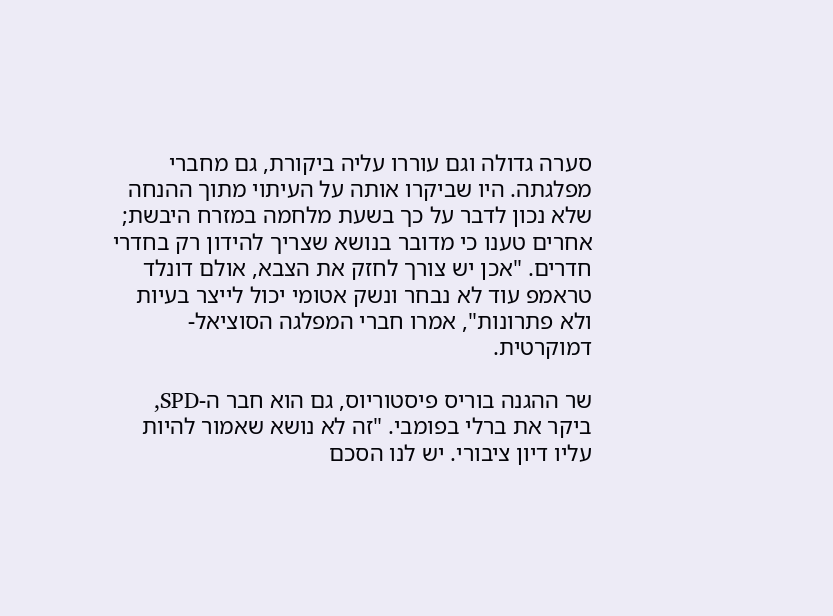סערה גדולה וגם עוררו עליה ביקורת, גם מחברי מפלגתה. היו שביקרו אותה על העיתוי מתוך ההנחה שלא נכון לדבר על כך בשעת מלחמה במזרח היבשת; אחרים טענו כי מדובר בנושא שצריך להידון רק בחדרי חדרים. "אכן יש צורך לחזק את הצבא, אולם דונלד טראמפ עוד לא נבחר ונשק אטומי יכול לייצר בעיות ולא פתרונות", אמרו חברי המפלגה הסוציאל-דמוקרטית.

שר ההגנה בוריס פיסטוריוס, גם הוא חבר ה-SPD, ביקר את ברלי בפומבי. "זה לא נושא שאמור להיות עליו דיון ציבורי. יש לנו הסכם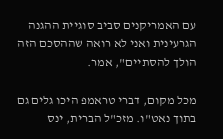עם האמריקנים סביב סוגיית ההגנה הגרעינית ואני לא רואה שההסכם הזה הולך להסתיים", אמר.

מכל מקום, דברי טראמפ היכו גלים גם בתוך נאט"ו. מזכ"ל הברית, ינס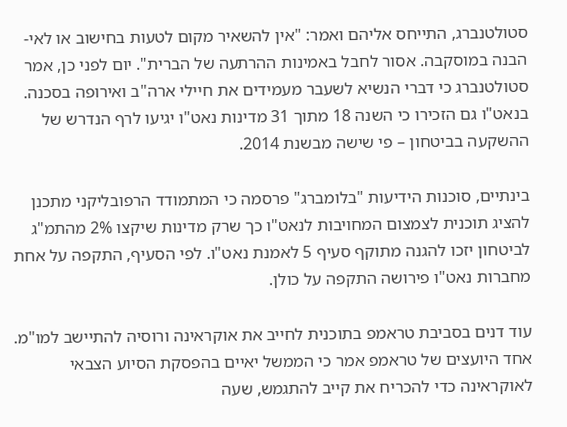סטולטנברג, התייחס אליהם ואמר: "אין להשאיר מקום לטעות בחישוב או לאי-הבנה במוסקבה. אסור לחבל באמינות ההרתעה של הברית". יום לפני כן, אמר סטולטנברג כי דברי הנשיא לשעבר מעמידים את חיילי ארה"ב ואירופה בסכנה. בנאט"ו גם הזכירו כי השנה 18 מתוך 31 מדינות נאט"ו יגיעו לרף הנדרש של ההשקעה בביטחון – פי שישה מבשנת 2014.

בינתיים, סוכנות הידיעות "בלומברג" פרסמה כי המתמודד הרפובליקני מתכנן להציג תוכנית לצמצום המחויבות לנאט"ו כך שרק מדינות שיקצו 2% מהתמ"ג לביטחון יזכו להגנה מתוקף סעיף 5 לאמנת נאט"ו. לפי הסעיף, התקפה על אחת מחברות נאט"ו פירושה התקפה על כולן.

עוד דנים בסביבת טראמפ בתוכנית לחייב את אוקראינה ורוסיה להתיישב למו"מ. אחד היועצים של טראמפ אמר כי הממשל יאיים בהפסקת הסיוע הצבאי לאוקראינה כדי להכריח את קייב להתגמש, שעה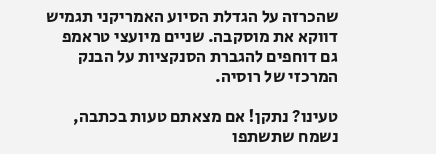שהכרזה על הגדלת הסיוע האמריקני תגמיש דווקא את מוסקבה. שניים מיועצי טראמפ גם דוחפים להגברת הסנקציות על הבנק המרכזי של רוסיה.

טעינו? נתקן! אם מצאתם טעות בכתבה, נשמח שתשתפו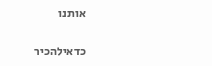אותנו

כדאילהכיר